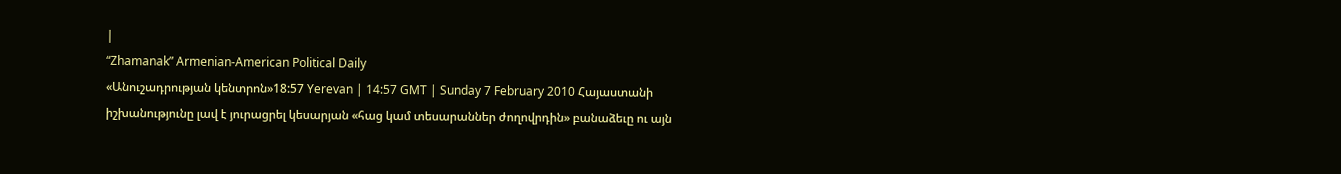|
“Zhamanak” Armenian-American Political Daily
«Անուշադրության կենտրոն»18:57 Yerevan | 14:57 GMT | Sunday 7 February 2010 Հայաստանի իշխանությունը լավ է յուրացրել կեսարյան «հաց կամ տեսարաններ ժողովրդին» բանաձեւը ու այն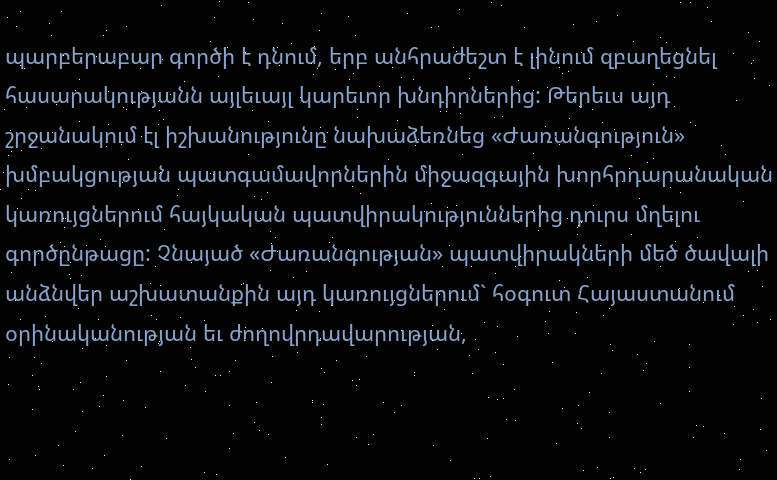պարբերաբար գործի է դնում, երբ անհրաժեշտ է լինում զբաղեցնել հասարակությանն այլեւայլ կարեւոր խնդիրներից: Թերեւս այդ շրջանակում էլ իշխանությունը նախաձեռնեց «Ժառանգություն» խմբակցության պատգամավորներին միջազգային խորհրդարանական կառույցներում հայկական պատվիրակություններից դուրս մղելու գործընթացը: Չնայած «Ժառանգության» պատվիրակների մեծ ծավալի անձնվեր աշխատանքին այդ կառույցներում` հօգուտ Հայաստանում օրինականության եւ ժողովրդավարության,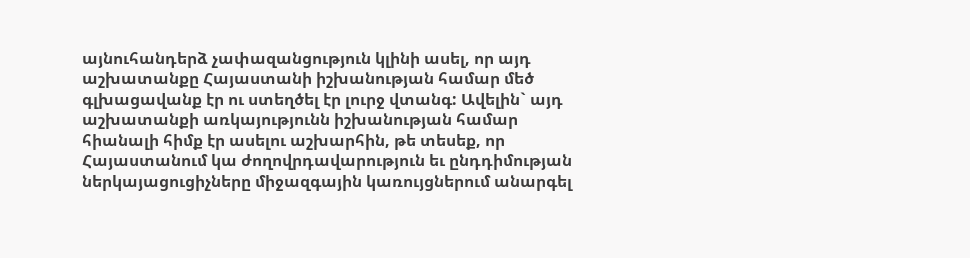այնուհանդերձ չափազանցություն կլինի ասել, որ այդ աշխատանքը Հայաստանի իշխանության համար մեծ գլխացավանք էր ու ստեղծել էր լուրջ վտանգ: Ավելին` այդ աշխատանքի առկայությունն իշխանության համար հիանալի հիմք էր ասելու աշխարհին, թե տեսեք, որ Հայաստանում կա ժողովրդավարություն եւ ընդդիմության ներկայացուցիչները միջազգային կառույցներում անարգել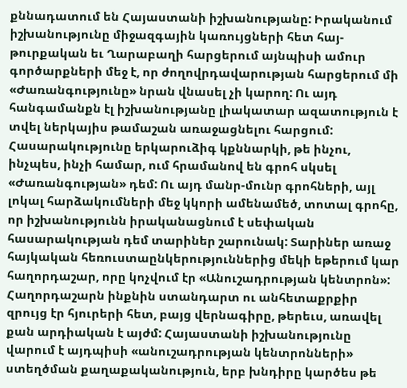քննադատում են Հայաստանի իշխանությանը: Իրականում իշխանությունը միջազգային կառույցների հետ հայ-թուրքական եւ Ղարաբաղի հարցերում այնպիսի ամուր գործարքների մեջ է, որ ժողովրդավարության հարցերում մի «Ժառանգությունը» նրան վնասել չի կարող: Ու այդ հանգամանքն էլ իշխանությանը լիակատար ազատություն է տվել ներկայիս թամաշան առաջացնելու հարցում: Հասարակությունը երկարուձիգ կքննարկի, թե ինչու, ինչպես, ինչի համար, ում հրամանով են գրոհ սկսել «Ժառանգության» դեմ: Ու այդ մանր-մունր գրոհների, այլ լոկալ հարձակումների մեջ կկորի ամենամեծ, տոտալ գրոհը, որ իշխանությունն իրականացնում է սեփական հասարակության դեմ տարիներ շարունակ: Տարիներ առաջ հայկական հեռուստաընկերություններից մեկի եթերում կար հաղորդաշար, որը կոչվում էր «Անուշադրության կենտրոն»: Հաղորդաշարն ինքնին ստանդարտ ու անհետաքրքիր զրույց էր հյուրերի հետ, բայց վերնագիրը, թերեւս, առավել քան արդիական է այժմ: Հայաստանի իշխանությունը վարում է այդպիսի «անուշադրության կենտրոնների» ստեղծման քաղաքականություն, երբ խնդիրը կարծես թե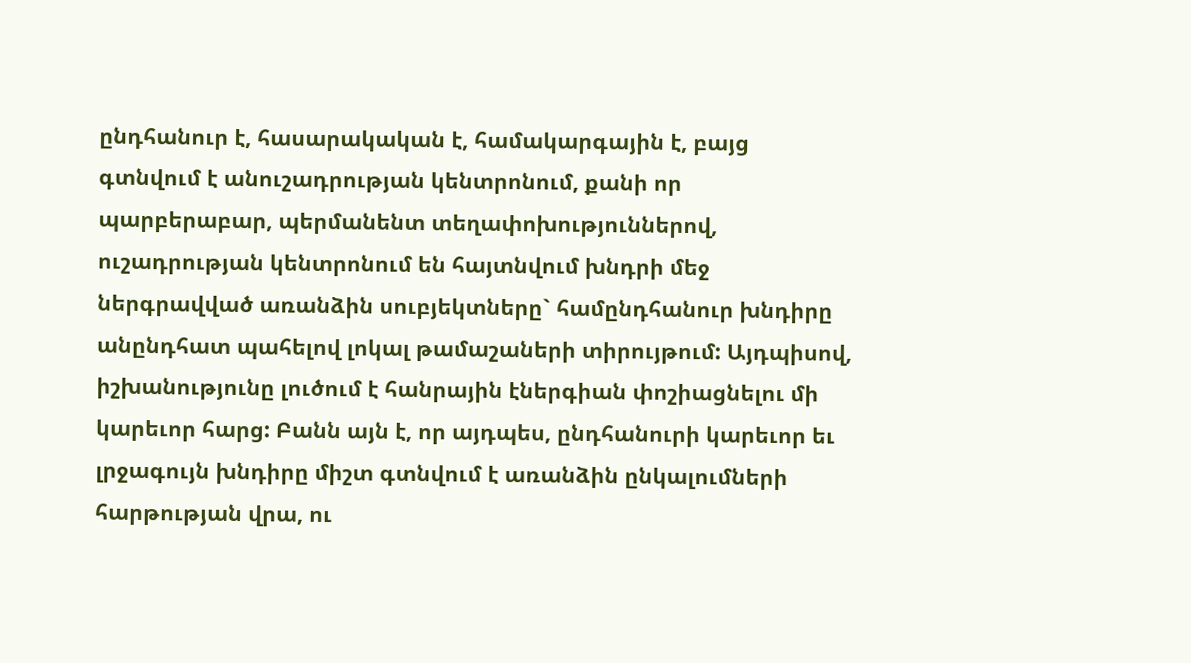ընդհանուր է, հասարակական է, համակարգային է, բայց գտնվում է անուշադրության կենտրոնում, քանի որ պարբերաբար, պերմանենտ տեղափոխություններով, ուշադրության կենտրոնում են հայտնվում խնդրի մեջ ներգրավված առանձին սուբյեկտները` համընդհանուր խնդիրը անընդհատ պահելով լոկալ թամաշաների տիրույթում: Այդպիսով, իշխանությունը լուծում է հանրային էներգիան փոշիացնելու մի կարեւոր հարց: Բանն այն է, որ այդպես, ընդհանուրի կարեւոր եւ լրջագույն խնդիրը միշտ գտնվում է առանձին ընկալումների հարթության վրա, ու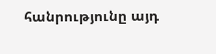հանրությունը այդ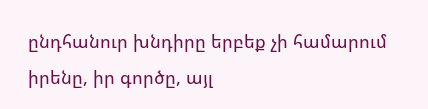ընդհանուր խնդիրը երբեք չի համարում իրենը, իր գործը, այլ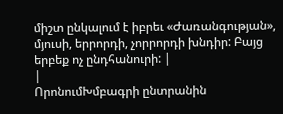միշտ ընկալում է իբրեւ «Ժառանգության», մյուսի, երրորդի, չորրորդի խնդիր: Բայց երբեք ոչ ընդհանուրի: |
|
ՈրոնումԽմբագրի ընտրանին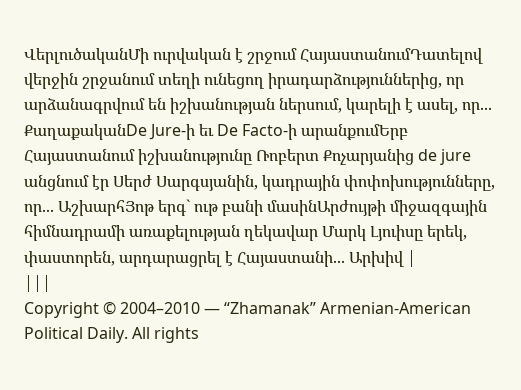ՎերլուծականՄի ուրվական է շրջում ՀայաստանումԴատելով վերջին շրջանում տեղի ունեցող իրադարձություններից, որ արձանագրվում են իշխանության ներսում, կարելի է ասել, որ... ՔաղաքականDe Jure-ի եւ De Facto-ի արանքումԵրբ Հայաստանում իշխանությունը Ռոբերտ Քոչարյանից de jure անցնում էր Սերժ Սարգսյանին, կադրային փոփոխությունները, որ... ԱշխարհՅոթ երգ` ութ բանի մասինԱրժույթի միջազգային հիմնադրամի առաքելության ղեկավար Մարկ Լյուիսը երեկ, փաստորեն, արդարացրել է Հայաստանի... Արխիվ |
|||
Copyright © 2004–2010 — “Zhamanak” Armenian-American Political Daily. All rights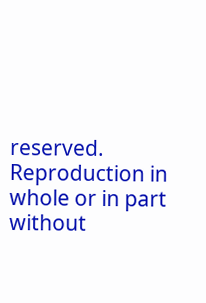reserved. Reproduction in whole or in part without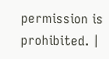permission is prohibited. |